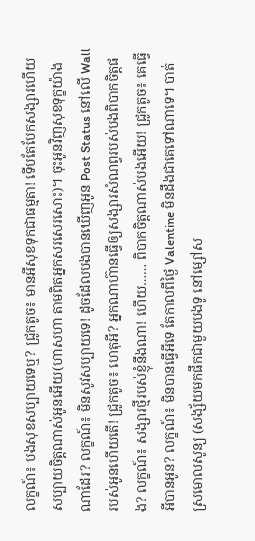លក្ខណ៍៖ បងសុខសប្បាយទេឬ? ជ្រូកតូច៖ មានអីសុខទុកជាធម្មតា! ទើបតែបែកសង្សារហើយសប្បាយចិត្តណាស់អូនអើយ(ហាសហា តាមពិតអ្នកសរសេរសោះ)។ ចុះអូនវិញសុខទុក្ខយ៉ាងណាដែរ? លក្ខណ៍៖ មិនសូវសប្បាយទេ! ដូចដែលបងបានឃើញអូន Post Status នៅលើ Wall របស់អូនហើយតើ! ជ្រូកតូច៖ ហេតុអី? អ្នកណាហ៊ានធ្វើឲ្យសង្សារសំណព្វរបស់បងពិបាកចិត្តផង? លក្ខណ៍៖ សង្សារថ្មីរបស់ខ្ញុំនឹងណា! ហើយ…… ពិបាកចិត្តណាស់បងអើយ! ជ្រូកតូច៖ គេធ្វើអីបានអូន? លក្ខណ៍៖ មិនបានធ្វើអីទេ តែកាលពីថ្ងៃ Valentine មិនដឹងជាគេទៅណាទេ។ បាត់ស្រមោលសូន្យ (សង្ស័យមកផឹកជាមួយបងទូ នៅម្សៅស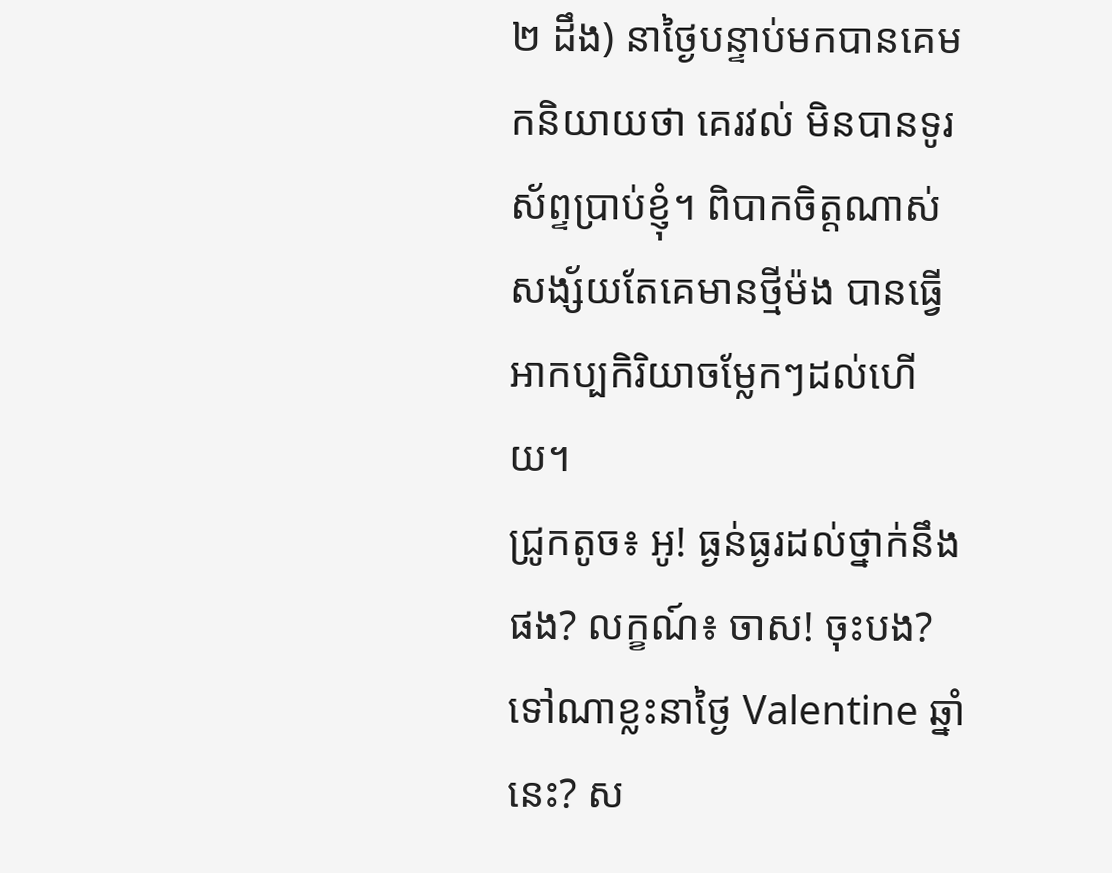២ ដឹង) នាថ្ងៃបន្ទាប់មកបានគេមកនិយាយថា គេរវល់ មិនបានទូរស័ព្ទប្រាប់ខ្ញុំ។ ពិបាកចិត្តណាស់ សង្ស័យតែគេមានថ្មីម៉ង បានធ្វើអាកប្បកិរិយាចម្លែកៗដល់ហើយ។
ជ្រូកតូច៖ អូ! ធ្ងន់ធ្ងរដល់ថ្នាក់នឹងផង? លក្ខណ៍៖ ចាស! ចុះបង? ទៅណាខ្លះនាថ្ងៃ Valentine ឆ្នាំនេះ? ស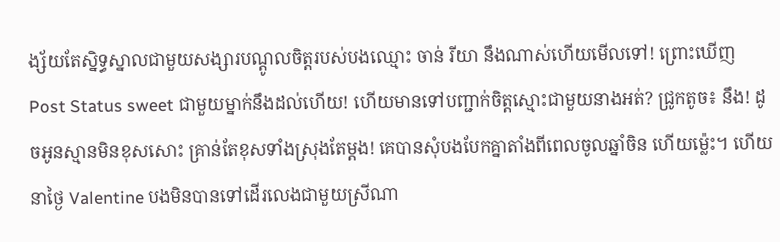ង្ស័យតែស្និទ្ធស្នាលជាមួយសង្សារបណ្តូលចិត្តរបស់បងឈ្មោះ ចាន់ រីយា នឹងណាស់ហើយមើលទៅ! ព្រោះឃើញ Post Status sweet ជាមួយម្នាក់នឹងដល់ហើយ! ហើយមានទៅបញ្ជាក់ចិត្តស្មោះជាមួយនាងអត់? ជ្រូកតូច៖ នឹង! ដូចអូនស្មានមិនខុសសោះ គ្រាន់តែខុសទាំងស្រុងតែម្តង! គេបានសុំបងបែកគ្នាតាំងពីពេលចូលឆ្នាំចិន ហើយម្ល៉េះ។ ហើយនាថ្ងៃ Valentine បងមិនបានទៅដើរលេងជាមួយស្រីណា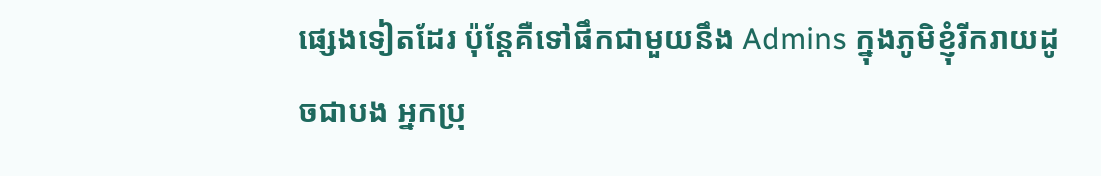ផ្សេងទៀតដែរ ប៉ុន្តែគឺទៅផឹកជាមួយនឹង Admins ក្នុងភូមិខ្ញុំរីករាយដូចជាបង អ្នកប្រុ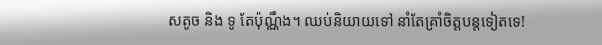សតូច និង ទូ តែប៉ុណ្ណឹង។ ឈប់និយាយទៅ នាំតែគ្រាំចិត្តបន្តទៀតទេ!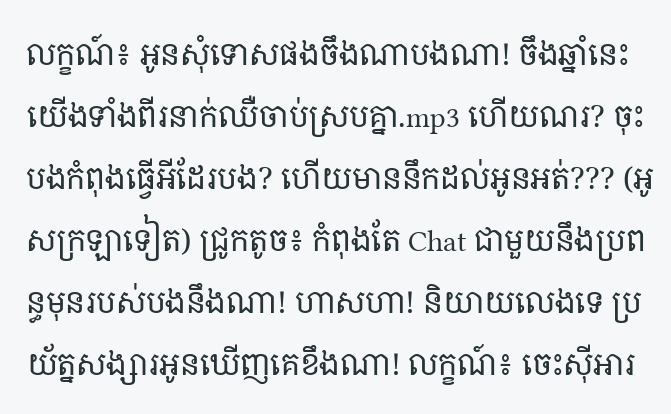លក្ខណ៍៖ អូនសុំទោសផងចឹងណាបងណា! ចឹងឆ្នាំនេះ យើងទាំងពីរនាក់ឈឺចាប់ស្របគ្នា.mp3 ហើយណរ? ចុះបងកំពុងធ្វើអីដែរបង? ហើយមាននឹកដល់អូនអត់??? (អូសក្រឡាទៀត) ជ្រូកតូច៖ កំពុងតែ Chat ជាមួយនឹងប្រពន្ធមុនរបស់បងនឹងណា! ហាសហា! និយាយលេងទេ ប្រយ័ត្នសង្សារអូនឃើញគេខឹងណា! លក្ខណ៍៖ ចេះស៊ីអារ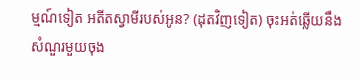ម្មណ៍ទៀត អតីតស្វាមីរបស់អូន? (ដុតវិញទៀត) ចុះអត់ឆ្លើយនឹងសំណួរមួយចុង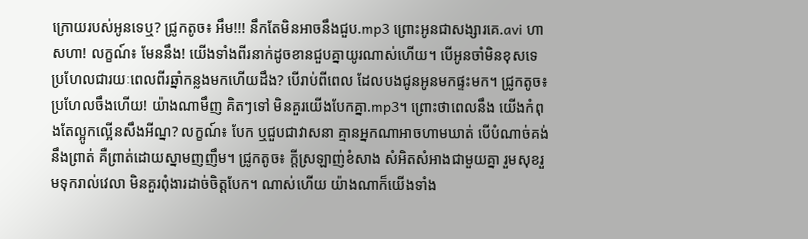ក្រោយរបស់អូនទេឬ? ជ្រូកតូច៖ អឹម!!! នឹកតែមិនអាចនឹងជួប.mp3 ព្រោះអូនជាសង្សារគេ.avi ហាសហា! លក្ខណ៍៖ មែននឹង! យើងទាំងពីរនាក់ដូចខានជួបគ្នាយូរណាស់ហើយ។ បើអូនចាំមិនខុសទេ ប្រហែលជារយៈពេលពីរឆ្នាំកន្លងមកហើយដឹង? បើរាប់ពីពេល ដែលបងជូនអូនមកផ្ទះមក។ ជ្រូកតូច៖ ប្រហែលចឹងហើយ! យ៉ាងណាមឹញ គិតៗទៅ មិនគួរយើងបែកគ្នា.mp3។ ព្រោះថាពេលនឹង យើងកំពុងតែល្អូកល្អើនសឹងអីណ្ន? លក្ខណ៍៖ បែក ឬជួបជាវាសនា គ្មានអ្នកណាអាចហាមឃាត់ បើបំណាច់គង់នឹងព្រាត់ គឺព្រាត់ដោយស្នាមញញឹម។ ជ្រូកតូច៖ ក្តីស្រឡាញ់ខំសាង សំអិតសំអាងជាមួយគ្នា រួមសុខរួមទុករាល់វេលា មិនគួរពុំងារដាច់ចិត្តបែក។ ណាស់ហើយ យ៉ាងណាក៏យើងទាំង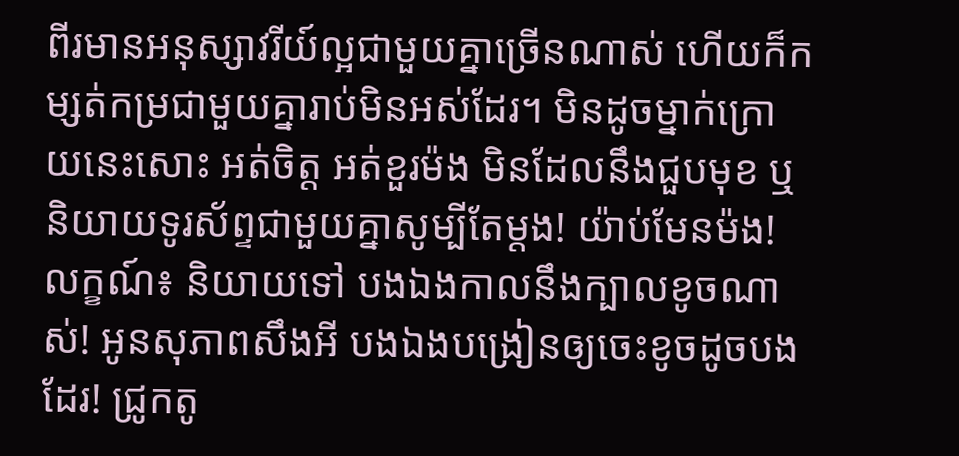ពីរមានអនុស្សាវរីយ៍ល្អជាមួយគ្នាច្រើនណាស់ ហើយក៏កម្សត់កម្រជាមួយគ្នារាប់មិនអស់ដែរ។ មិនដូចម្នាក់ក្រោយនេះសោះ អត់ចិត្ត អត់ខួរម៉ង មិនដែលនឹងជួបមុខ ឬនិយាយទូរស័ព្ទជាមួយគ្នាសូម្បីតែម្តង! យ៉ាប់មែនម៉ង! លក្ខណ៍៖ និយាយទៅ បងឯងកាលនឹងក្បាលខូចណាស់! អូនសុភាពសឹងអី បងឯងបង្រៀនឲ្យចេះខូចដូចបងដែរ! ជ្រូកតូ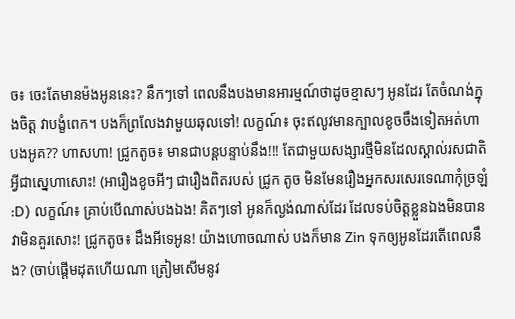ច៖ ចេះតែមានម៉ងអូននេះ? នឹកៗទៅ ពេលនឹងបងមានអារម្មណ៍ថាដូចខ្មាសៗ អូនដែរ តែចំណង់ក្នុងចិត្ត វាបង្ខំពេក។ បងក៏ព្រលែងវាមួយឆុលទៅ! លក្ខណ៍៖ ចុះឥលូវមានក្បាលខូចចឹងទៀតអត់ហា បងអូគ?? ហាសហា! ជ្រូកតូច៖ មានជាបន្តបន្ទាប់នឹង!!! តែជាមួយសង្សារថ្មីមិនដែលស្គាល់រសជាតិអ្វីជាស្នេហាសោះ! (អារឿងខូចអីៗ ជារឿងពិតរបស់ ជ្រូក តូច មិនមែនរឿងអ្នកសរសេរទេណាកុំច្រឡំ :D) លក្ខណ៍៖ គ្រាប់បើណាស់បងឯង! គិតៗទៅ អូនក៏ល្ងង់ណាស់ដែរ ដែលទប់ចិត្តខ្លួនឯងមិនបាន វាមិនគួរសោះ! ជ្រូកតូច៖ ដឹងអីទេអូន! យ៉ាងហោចណាស់ បងក៏មាន Zin ទុកឲ្យអូនដែរតើពេលនឹង? (ចាប់ផ្តើមដុតហើយណា ត្រៀមសើមនូវ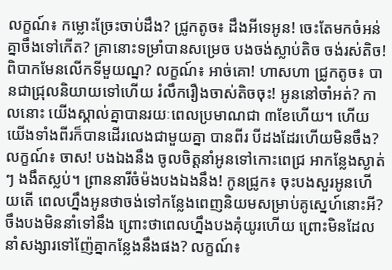លក្ខណ៍៖ កម្លោះច្រែះចាប់ដឹង? ជ្រូកតូច៖ ដឹងអីទេអូន! ចេះតែមកចំអន់គ្នាចឹងទៅកើត? គ្រានោះទម្រាំបានសម្រេច បងចង់ស្លាប់តិច ចង់រស់តិច! ពិបាកមែនលើកទីមួយណ្ន? លក្ខណ៍៖ អាច់គោ! ហាសហា ជ្រូកតូច៖ បានជាជ្រុលនិយាយទៅហើយ រំលឹករឿងចាស់តិចចុះ! អូននៅចាំអត់? កាលនោះ យើងស្គាល់គ្នាបានរយៈពេលប្រមាណជា ៣ខែហើយ។ ហើយយើងទាំងពីរក៏បានដើរលេងជាមួយគ្នា បានពីរ បីដងដែរហើយមិនចឹង? លក្ខណ៍៖ ចាស! បងឯងនឹង ចូលចិត្តនាំអូនទៅកោះពេជ្រ អាកន្លែងស្ងាត់ៗ ងងឹតស្លប់។ ព្រាននារីចំម៉ងបងឯងនឹង! កូនជ្រូក៖ ចុះបងសួរអូនហើយតើ ពេលហ្នឹងអូនថាចង់ទៅកន្លែងពេញនិយមសម្រាប់គូស្នេហ៍នោះអី? ចឹងបងមិននាំទៅនឹង ព្រោះថាពេលហ្នឹងបងគុំយូរហើយ ព្រោះមិនដែលនាំសង្សារទៅញ៉ែគ្នាកន្លែងនឹងផង? លក្ខណ៍៖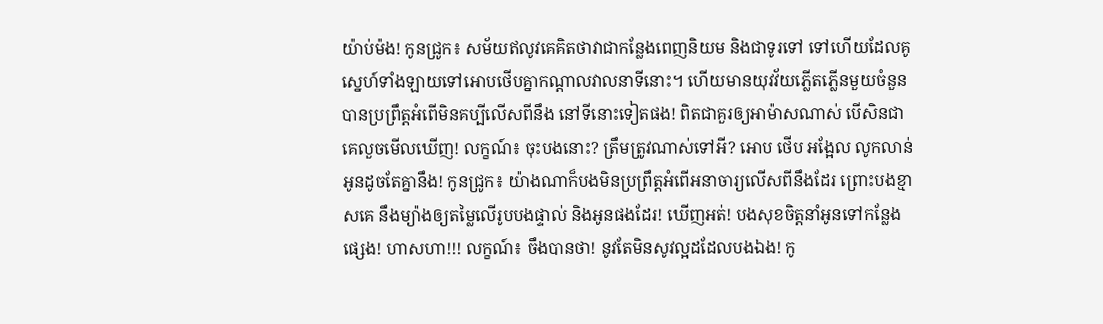យ៉ាប់ម៉ង! កូនជ្រូក៖ សម័យឥលូវគេគិតថាវាជាកន្លែងពេញនិយម និងជាទូរទៅ ទៅហើយដែលគូស្នេហ៍ទាំងឡាយទៅអោបថើបគ្នាកណ្តាលវាលនាទីនោះ។ ហើយមានយុវវ័យភ្លើតភ្លើនមួយចំនួនបានប្រព្រឹត្តអំពើមិនគប្បីលើសពីនឹង នៅទីនោះទៀតផង! ពិតជាគួរឲ្យអាម៉ាសណាស់ បើសិនជាគេលួចមើលឃើញ! លក្ខណ៍៖ ចុះបងនោះ? ត្រឹមត្រូវណាស់ទៅអី? អោប ថើប អង្អែល លូកលាន់អូនដូចតែគ្នានឹង! កូនជ្រូក៖ យ៉ាងណាក៏បងមិនប្រព្រឹត្តអំពើអនាចារ្យលើសពីនឹងដែរ ព្រោះបងខ្មាសគេ នឹងម្យ៉ាងឲ្យតម្លៃលើរូបបងផ្ទាល់ និងអូនផងដែរ! ឃើញអត់! បងសុខចិត្តនាំអូនទៅកន្លែងផ្សេង! ហាសហា!!! លក្ខណ៍៖ ចឹងបានថា! នូវតែមិនសូវល្អដដែលបងឯង! កូ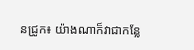នជ្រូក៖ យ៉ាងណាក៏វាជាកន្លែ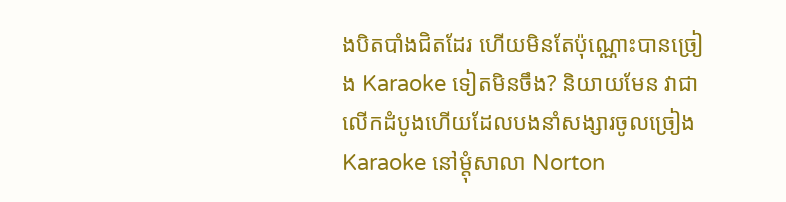ងបិតបាំងជិតដែរ ហើយមិនតែប៉ុណ្ណោះបានច្រៀង Karaoke ទៀតមិនចឹង? និយាយមែន វាជាលើកដំបូងហើយដែលបងនាំសង្សារចូលច្រៀង Karaoke នៅម្តុំសាលា Norton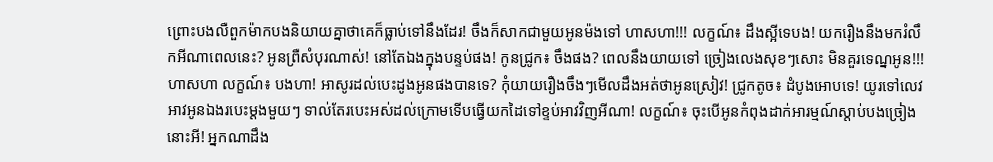ព្រោះបងលឺពួកម៉ាកបងនិយាយគ្នាថាគេក៏ធ្លាប់ទៅនឹងដែរ! ចឹងក៏សាកជាមួយអូនម៉ងទៅ ហាសហា!!! លក្ខណ៍៖ ដឹងស្អីទេបង! យករឿងនឹងមករំលឹកអីណាពេលនេះ? អូនព្រឺសំបុរណាស់! នៅតែឯងក្នុងបន្ទប់ផង! កូនជ្រូក៖ ចឹងផង? ពេលនឹងយាយទៅ ច្រៀងលេងសុខៗសោះ មិនគួរទេណ្នអូន!!! ហាសហា លក្ខណ៍៖ បងហា! អាសូរដល់បេះដូងអូនផងបានទេ? កុំយាយរឿងចឹងៗមើលដឹងអត់ថាអូនស្រៀវ! ជ្រូកតូច៖ ដំបូងអោបទេ! យូរទៅលេវអាវអូនឯងរបេះម្តងមួយៗ ទាល់តែរបេះអស់ដល់ក្រោមទើបធ្វើយកដៃទៅខ្ទប់អាវវិញអីណា! លក្ខណ៍៖ ចុះបើអូនកំពុងដាក់អារម្មណ៍ស្តាប់បងច្រៀងនោះអី! អ្នកណាដឹង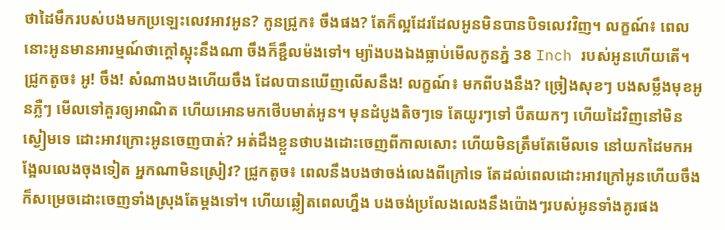ថាដៃមឹករបស់បងមកប្រឡេះលេវអាវអូន? កូនជ្រូក៖ ចឹងផង? តែក៏ល្អដែរដែលអូនមិនបានបិទលេវវិញ។ លក្ខណ៍៖ ពេលនោះអូនមានអារម្មណ៍ថាក្តៅស្អុះនឹងណា ចឹងក៏ខ្ជឹលម៉ងទៅ។ ម្យ៉ាងបងឯងធ្លាប់មើលកូនភ្នំ 38 Inch របស់អូនហើយតើ។ ជ្រូកតូច៖ អូ! ចឹង! សំណាងបងហើយចឹង ដែលបានឃើញលើសនឹង! លក្ខណ៍៖ មកពីបងនឹង? ច្រៀងសុខៗ បងសម្លឹងមុខអូនភ្លឺៗ មើលទៅគួរឲ្យអាណិត ហើយអោនមកថើបមាត់អូន។ មុនដំបូងតិចៗទេ តែយូរៗទៅ បឺតយកៗ ហើយដៃវិញនៅមិនស្ងៀមទេ ដោះអាវក្រោះអូនចេញបាត់? អត់ដឹងខ្លួនថាបងដោះចេញពីកាលសោះ ហើយមិនត្រឹមតែមើលទេ នៅយកដៃមកអង្អែលលេងចុងទៀត អ្នកណាមិនស្រៀវ? ជ្រូកតូច៖ ពេលនឹងបងថាចង់លេងពីក្រៅទេ តែដល់ពេលដោះអាវក្រៅអូនហើយចឹង ក៏សម្រេចដោះចេញទាំងស្រុងតែម្តងទៅ។ ហើយឆ្លៀតពេលហ្នឹង បងចង់ប្រលែងលេងនឹងប៉ោងៗរបស់អូនទាំងគូរផង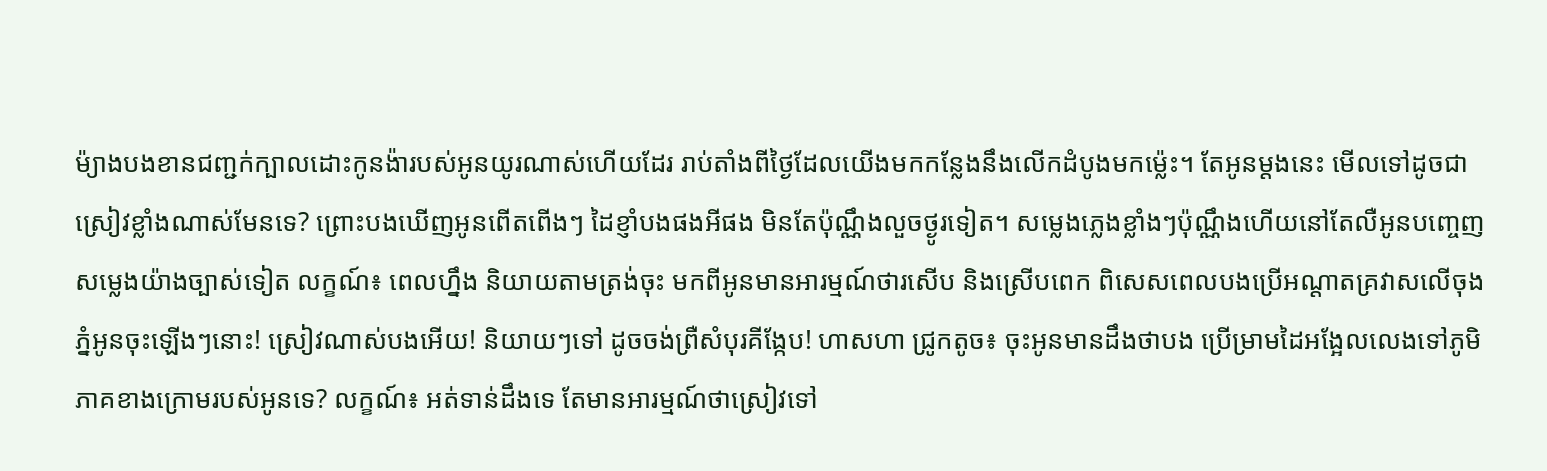ម៉្យាងបងខានជញ្ជក់ក្បាលដោះកូនង៉ារបស់អូនយូរណាស់ហើយដែរ រាប់តាំងពីថ្ងៃដែលយើងមកកន្លែងនឹងលើកដំបូងមកម្ល៉េះ។ តែអូនម្តងនេះ មើលទៅដូចជាស្រៀវខ្លាំងណាស់មែនទេ? ព្រោះបងឃើញអូនពើតពើងៗ ដៃខ្ញាំបងផងអីផង មិនតែប៉ុណ្ណឹងលួចថ្ងូរទៀត។ សម្លេងភ្លេងខ្លាំងៗប៉ុណ្ណឹងហើយនៅតែលឺអូនបញ្ចេញសម្លេងយ៉ាងច្បាស់ទៀត លក្ខណ៍៖ ពេលហ្នឹង និយាយតាមត្រង់ចុះ មកពីអូនមានអារម្មណ៍ថារសើប និងស្រើបពេក ពិសេសពេលបងប្រើអណ្តាតគ្រវាសលើចុងភ្នំអូនចុះឡើងៗនោះ! ស្រៀវណាស់បងអើយ! និយាយៗទៅ ដូចចង់ព្រឺសំបុរគីង្កែប! ហាសហា ជ្រូកតូច៖ ចុះអូនមានដឹងថាបង ប្រើម្រាមដៃអង្អែលលេងទៅភូមិភាគខាងក្រោមរបស់អូនទេ? លក្ខណ៍៖ អត់ទាន់ដឹងទេ តែមានអារម្មណ៍ថាស្រៀវទៅ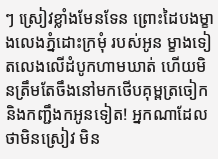ៗ ស្រៀវខ្លាំងមែនទែន ព្រោះដៃបងម្ខាងលេងភ្នំដោះក្រមុំ របស់អូន ម្ខាងទៀតលេងលើដំបូកហាមឃាត់ ហើយមិនត្រឹមតែចឹងនៅមកថើបគុម្ពត្រចៀក និងកញ្ជឹងកអូនទៀត! អ្នកណាដែលថាមិនស្រៀវ មិន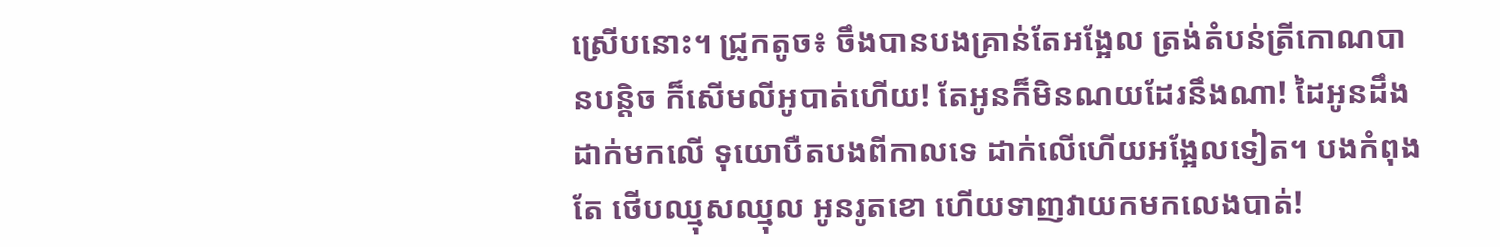ស្រើបនោះ។ ជ្រូកតូច៖ ចឹងបានបងគ្រាន់តែអង្អែល ត្រង់តំបន់ត្រីកោណបានបន្តិច ក៏សើមលីអូបាត់ហើយ! តែអូនក៏មិនណយដែរនឹងណា! ដៃអូនដឹងដាក់មកលើ ទុយោបឺតបងពីកាលទេ ដាក់លើហើយអង្អែលទៀត។ បងកំពុងតែ ថើបឈ្មុសឈ្មុល អូនរូតខោ ហើយទាញវាយកមកលេងបាត់!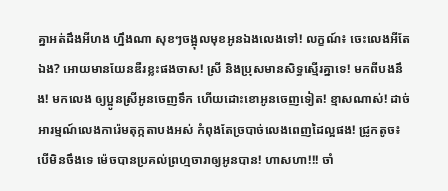គ្នាអត់ដឹងអីហង ហ្នឹងណា សុខៗចង្អុលមុខអូនឯងលេងទៅ! លក្ខណ៍៖ ចេះលេងអីតែឯង? អោយមានយែនឌឺរខ្លះផងចាស! ស្រី និងប្រុសមានសិទ្ធស្មើរគ្នាទេ! មកពីបងនឹង! មកលេង ឲ្យប្អូនស្រីអូនចេញទឹក ហើយដោះខោអូនចេញទៀត! ខ្មាសណាស់! ដាច់អារម្មណ៍លេងការ៉េមតុក្កតាបងអស់ កំពុងតែច្របាច់លេងពេញដៃល្អផង! ជ្រូកតូច៖ បើមិនចឹងទេ ម៉េចបានប្រគល់ព្រហ្មចារាឲ្យអូនបាន! ហាសហា!!! ចាំ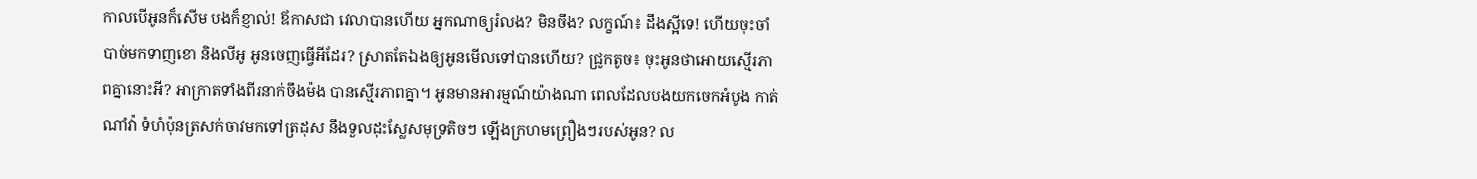កាលបើអូនក៏សើម បងក៏ខ្ញាល់! ឪកាសជា វេលាបានហើយ អ្នកណាឲ្យរំលង? មិនចឹង? លក្ខណ៍៖ ដឹងស្អីទេ! ហើយចុះចាំបាច់មកទាញខោ និងលីអូ អូនចេញធ្វើអីដែរ? ស្រាតតែឯងឲ្យអូនមើលទៅបានហើយ? ជ្រូកតូច៖ ចុះអូនថាអោយស្មើរភាពគ្នានោះអី? អាក្រាតទាំងពីរនាក់ចឹងម៉ង បានស្មើរភាពគ្នា។ អូនមានអារម្មណ៍យ៉ាងណា ពេលដែលបងយកចេកអំបូង កាត់ណាំវ៉ា ទំហំប៉ុនត្រសក់ចាវមកទៅត្រដុស នឹងទួលដុះស្លែសមុទ្រតិចៗ ឡើងក្រហមព្រឿងៗរបស់អូន? ល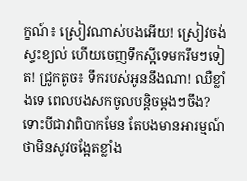ក្ខណ៍៖ ស្រៀវណាស់បងអើយ! ស្រៀវចង់ស្ទះខ្យល់ ហើយចេញទឹកស្អីទេមករឹមៗទៀត! ជ្រូកតូច៖ ទឹករបស់អូននឹងណា! ឈឺខ្លាំងទេ ពេលបងសកចូលបន្តិចម្តងៗចឹង? ទោះបីជាវាពិបាកមែន តែបងមានអារម្មណ៍ថាមិនសូវចង្អែតខ្លាំង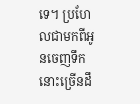ទេ។ ប្រហែលជាមកពីអូនចេញទឹកនោះច្រើនដឹ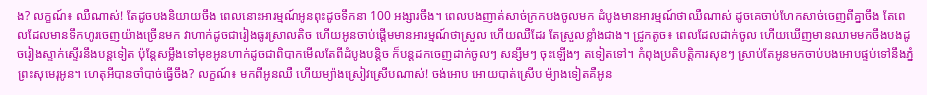ង? លក្ខណ៍៖ ឈឺណាស់! តែដូចបងនិយាយចឹង ពេលនោះអារម្មណ៍អូនពុះដូចទឹកនា 100 អង្សារចឹង។ ពេលបងញាត់សាច់ក្រកបងចូលមក ដំបូងមានអារម្មណ៍ថាឈឺណាស់ ដូចគេចាប់ហែកសាច់ចេញពីគ្នាចឹង តែពេលដែលមានទឹកហូរចេញយ៉ាងច្រើនមក វាហាក់ដូចជារៀងធូរស្រាលតិច ហើយអូនចាប់ផ្តើមមានអារម្មណ៍ថាស្រួល ហើយឈឺដែរ តែស្រួលខ្លាំងជាង។ ជ្រូកតូច៖ ពេលដែលដាក់ចូល ហើយឃើញមានឈាមមកចឹងបងដូចរៀងស្ទាក់ស្ទើរនឹងបន្តទៀត ប៉ុន្តែសម្លឹងទៅមុខអូនហាក់ដូចជាពិបាកមើលតែពីដំបូងបន្តិច ក៏បន្តដកចេញដាក់ចូលៗ សន្សឹមៗ ចុះឡើងៗ តទៀតទៅ។ កំពុងប្រតិបត្តិការសុខៗ ស្រាប់តែអូនមកចាប់បងអោបផ្ទប់ទៅនឹងភ្នំព្រះសុមេរុអូន។ ហេតុអីបានចាំបាច់ធ្វើចឹង? លក្ខណ៍៖ មកពីអូនឈឺ ហើយម្យ៉ាងស្រៀវស្រើបណាស់! ចង់អោប អោយបាត់ស្រើប ម៉្យាងទៀតគឺអូន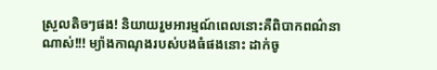ស្រួលតិចៗផង! និយាយរួមអារម្មណ៍ពេលនោះគឺពិបាកពណ៌នាណាស់!!! ម្យ៉ាងកាណុងរបស់បងធំផងនោះ ដាក់ចូ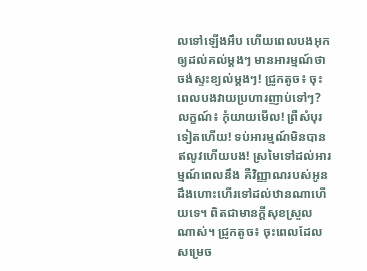លទៅឡើងអឹប ហើយពេលបងអុកឲ្យដល់គល់ម្តងៗ មានអារម្មណ៍ថាចង់ស្ទះខ្យល់ម្តងៗ! ជ្រូកតូច៖ ចុះពេលបងវាយប្រហារញាប់ទៅៗ? លក្ខណ៍៖ កុំយាយមើល! ព្រឺសំបុរទៀតហើយ! ទប់អារម្មណ៍មិនបានឥលូវហើយបង! ស្រមៃទៅដល់អារម្មណ៍ពេលនឹង គឺវិញ្ញាណរបស់អូនដឹងហោះហើរទៅដល់ឋានណាហើយទេ។ ពិតជាមានក្តីសុខស្រួលណាស់។ ជ្រូកតូច៖ ចុះពេលដែលសម្រេច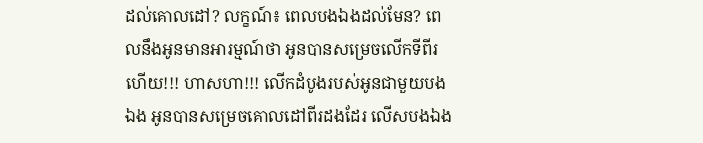ដល់គោលដៅ? លក្ខណ៍៖ ពេលបងឯងដល់មែន? ពេលនឹងអូនមានអារម្មណ៍ថា អូនបានសម្រេចលើកទីពីរហើយ!!! ហាសហា!!! លើកដំបូងរបស់អូនជាមួយបងឯង អូនបានសម្រេចគោលដៅពីរដងដែរ លើសបងឯង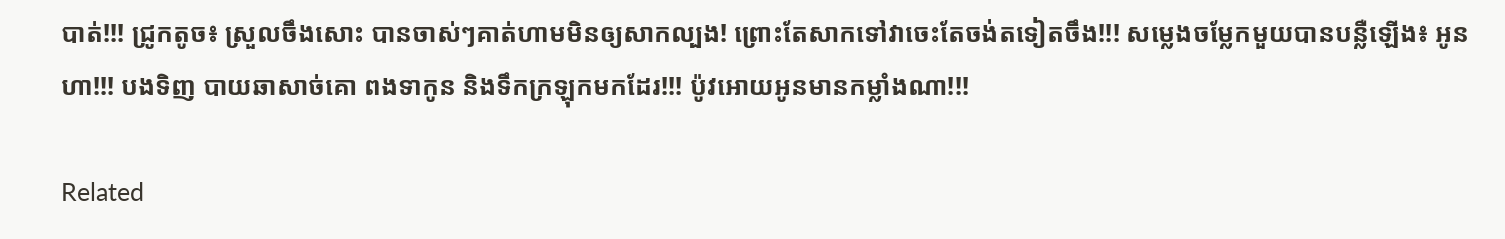បាត់!!! ជ្រូកតូច៖ ស្រួលចឹងសោះ បានចាស់ៗគាត់ហាមមិនឲ្យសាកល្បង! ព្រោះតែសាកទៅវាចេះតែចង់តទៀតចឹង!!! សម្លេងចម្លែកមួយបានបន្លឺឡើង៖ អូនហា!!! បងទិញ បាយឆាសាច់គោ ពងទាកូន និងទឹកក្រឡុកមកដែរ!!! ប៉ូវអោយអូនមានកម្លាំងណា!!!

Related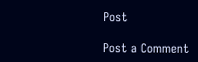Post

Post a Comment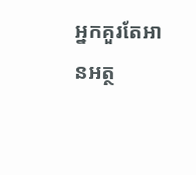អ្នកគួរតែអានអត្ថ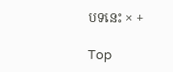បទនេះ × +

Top